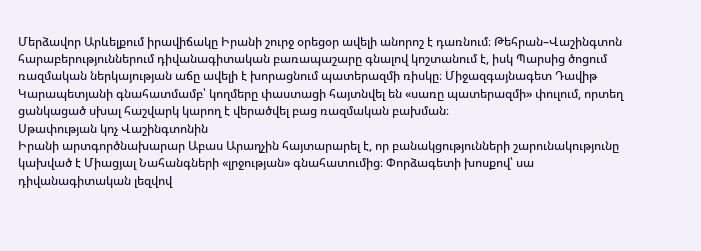Մերձավոր Արևելքում իրավիճակը Իրանի շուրջ օրեցօր ավելի անորոշ է դառնում։ Թեհրան–Վաշինգտոն հարաբերություններում դիվանագիտական բառապաշարը գնալով կոշտանում է, իսկ Պարսից ծոցում ռազմական ներկայության աճը ավելի է խորացնում պատերազմի ռիսկը։ Միջազգայնագետ Դավիթ Կարապետյանի գնահատմամբ՝ կողմերը փաստացի հայտնվել են «սառը պատերազմի» փուլում, որտեղ ցանկացած սխալ հաշվարկ կարող է վերածվել բաց ռազմական բախման։
Սթափության կոչ Վաշինգտոնին
Իրանի արտգործնախարար Աբաս Արաղչին հայտարարել է, որ բանակցությունների շարունակությունը կախված է Միացյալ Նահանգների «լրջության» գնահատումից։ Փորձագետի խոսքով՝ սա դիվանագիտական լեզվով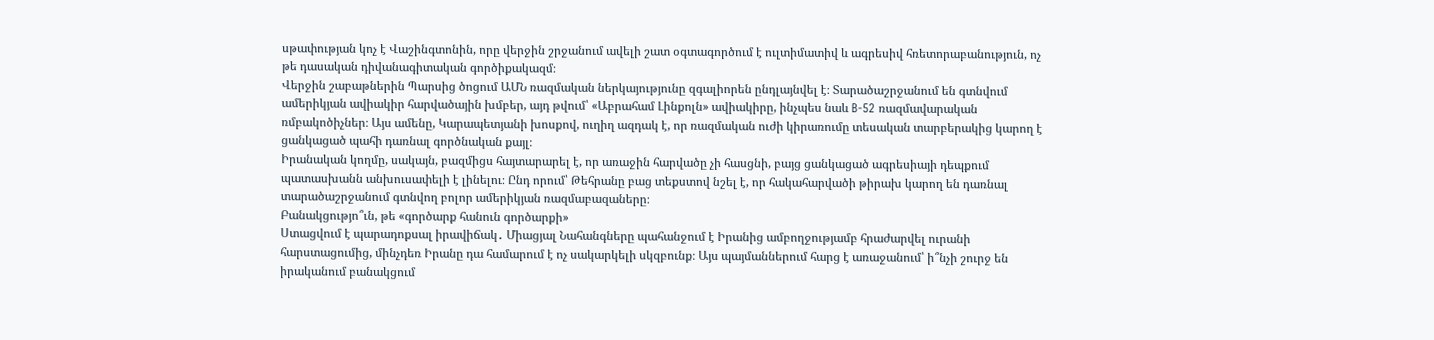սթափության կոչ է Վաշինգտոնին, որը վերջին շրջանում ավելի շատ օգտագործում է ուլտիմատիվ և ագրեսիվ հռետորաբանություն, ոչ թե դասական դիվանագիտական գործիքակազմ։
Վերջին շաբաթներին Պարսից ծոցում ԱՄՆ ռազմական ներկայությունը զգալիորեն ընդլայնվել է։ Տարածաշրջանում են գտնվում ամերիկյան ավիակիր հարվածային խմբեր, այդ թվում՝ «Աբրահամ Լինքոլն» ավիակիրը, ինչպես նաև B-52 ռազմավարական ռմբակոծիչներ։ Այս ամենը, Կարապետյանի խոսքով, ուղիղ ազդակ է, որ ռազմական ուժի կիրառումը տեսական տարբերակից կարող է ցանկացած պահի դառնալ գործնական քայլ։
Իրանական կողմը, սակայն, բազմիցս հայտարարել է, որ առաջին հարվածը չի հասցնի, բայց ցանկացած ագրեսիայի դեպքում պատասխանն անխուսափելի է լինելու։ Ընդ որում՝ Թեհրանը բաց տեքստով նշել է, որ հակահարվածի թիրախ կարող են դառնալ տարածաշրջանում գտնվող բոլոր ամերիկյան ռազմաբազաները։
Բանակցությո՞ւն, թե «գործարք հանուն գործարքի»
Ստացվում է պարադոքսալ իրավիճակ․ Միացյալ Նահանգները պահանջում է Իրանից ամբողջությամբ հրաժարվել ուրանի հարստացումից, մինչդեռ Իրանը դա համարում է ոչ սակարկելի սկզբունք։ Այս պայմաններում հարց է առաջանում՝ ի՞նչի շուրջ են իրականում բանակցում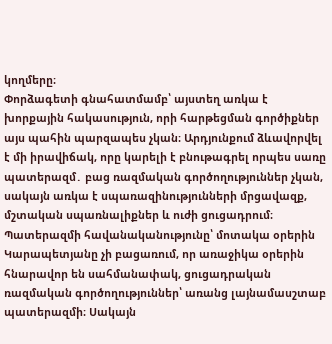կողմերը։
Փորձագետի գնահատմամբ՝ այստեղ առկա է խորքային հակասություն, որի հարթեցման գործիքներ այս պահին պարզապես չկան։ Արդյունքում ձևավորվել է մի իրավիճակ, որը կարելի է բնութագրել որպես սառը պատերազմ․ բաց ռազմական գործողություններ չկան, սակայն առկա է սպառազինությունների մրցավազք, մշտական սպառնալիքներ և ուժի ցուցադրում։
Պատերազմի հավանականությունը՝ մոտակա օրերին
Կարապետյանը չի բացառում, որ առաջիկա օրերին հնարավոր են սահմանափակ, ցուցադրական ռազմական գործողություններ՝ առանց լայնամասշտաբ պատերազմի։ Սակայն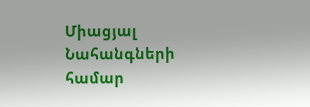Միացյալ Նահանգների համար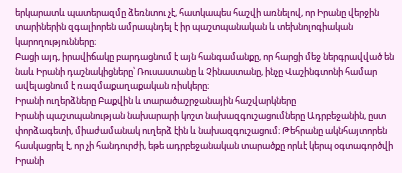երկարատև պատերազմը ձեռնտու չէ, հատկապես հաշվի առնելով, որ Իրանը վերջին տարիներին զգալիորեն ամրապնդել է իր պաշտպանական և տեխնոլոգիական կարողությունները։
Բացի այդ, իրավիճակը բարդացնում է այն հանգամանքը, որ հարցի մեջ ներգրավված են նաև Իրանի դաշնակիցները՝ Ռուսաստանը և Չինաստանը, ինչը Վաշինգտոնի համար ավելացնում է ռազմաքաղաքական ռիսկերը։
Իրանի ուղերձները Բաքվին և տարածաշրջանային հաշվարկները
Իրանի պաշտպանության նախարարի կոշտ նախազգուշացումները Ադրբեջանին, ըստ փորձագետի, միաժամանակ ուղերձ էին և նախազգուշացում։ Թեհրանը ակնհայտորեն հասկացրել է, որ չի հանդուրժի, եթե ադրբեջանական տարածքը որևէ կերպ օգտագործվի Իրանի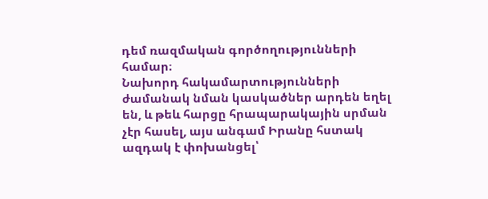դեմ ռազմական գործողությունների համար։
Նախորդ հակամարտությունների ժամանակ նման կասկածներ արդեն եղել են, և թեև հարցը հրապարակային սրման չէր հասել, այս անգամ Իրանը հստակ ազդակ է փոխանցել՝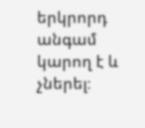երկրորդ անգամ կարող է և չներել։